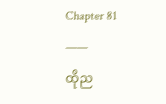Chapter 81
——
ထိုည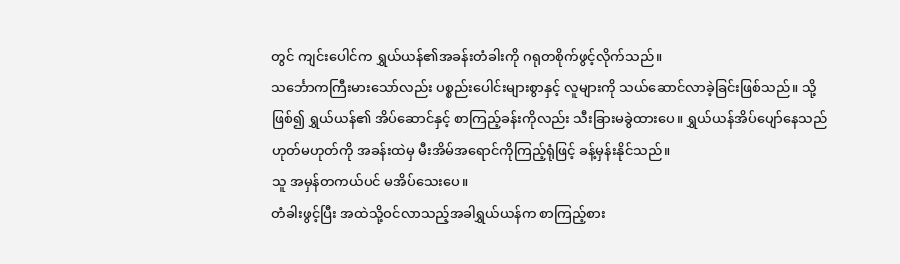တွင် ကျင်းပေါင်က ရွှယ်ယန်၏အခန်းတံခါးကို ဂရုတစိုက်ဖွင့်လိုက်သည်။
သင်္ဘောကကြီးမားသော်လည်း ပစ္စည်းပေါင်းများစွာနှင့် လူများကို သယ်ဆောင်လာခဲ့ခြင်းဖြစ်သည်။ သို့ဖြစ်၍ ရွှယ်ယန်၏ အိပ်ဆောင်နှင့် စာကြည့်ခန်းကိုလည်း သီးခြားမခွဲထားပေ။ ရွှယ်ယန်အိပ်ပျော်နေသည်ဟုတ်မဟုတ်ကို အခန်းထဲမှ မီးအိမ်အရောင်ကိုကြည့်ရုံဖြင့် ခန့်မှန်းနိုင်သည်။
သူ အမှန်တကယ်ပင် မအိပ်သေးပေ။
တံခါးဖွင့်ပြီး အထဲသို့ဝင်လာသည့်အခါရွှယ်ယန်က စာကြည့်စား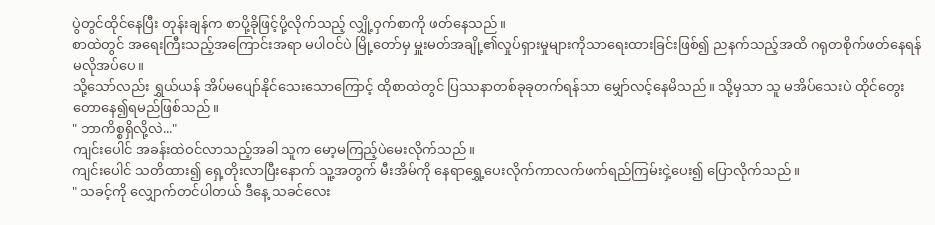ပွဲတွင်ထိုင်နေပြီး တုန်းချန်က စာပို့ခိုဖြင့်ပို့လိုက်သည့် လျှို့ဝှက်စာကို ဖတ်နေသည်။
စာထဲတွင် အရေးကြီးသည့်အကြောင်းအရာ မပါဝင်ပဲ မြို့တော်မှ မှူးမတ်အချို့၏လှုပ်ရှားမှုများကိုသာရေးထားခြင်းဖြစ်၍ ညနက်သည့်အထိ ဂရုတစိုက်ဖတ်နေရန် မလိုအပ်ပေ။
သို့သော်လည်း ရွှယ်ယန် အိပ်မပျော်နိုင်သေးသောကြောင့် ထိုစာထဲတွင် ပြဿနာတစ်ခုခုတက်ရန်သာ မျှော်လင့်နေမိသည်။ သို့မှသာ သူ မအိပ်သေးပဲ ထိုင်တွေးတောနေ၍ရမည်ဖြစ်သည်။
" ဘာကိစ္စရှိလို့လဲ..."
ကျင်းပေါင် အခန်းထဲဝင်လာသည့်အခါ သူက မော့မကြည့်ပဲမေးလိုက်သည်။
ကျင်းပေါင် သတိထား၍ ရှေ့တိုးလာပြီးနောက် သူ့အတွက် မီးအိမ်ကို နေရာရွှေ့ပေးလိုက်ကာလက်ဖက်ရည်ကြမ်းငှဲ့ပေး၍ ပြောလိုက်သည်။
" သခင့်ကို လျှောက်တင်ပါတယ် ဒီနေ့ သခင်လေး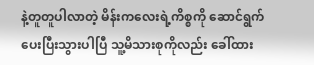နဲ့တူတူပါလာတဲ့ မိန်းကလေးရဲ့ကိစ္စကို ဆောင်ရွက်ပေးပြီးသွားပါပြီ သူ့မိသားစုကိုလည်း ခေါ်ထား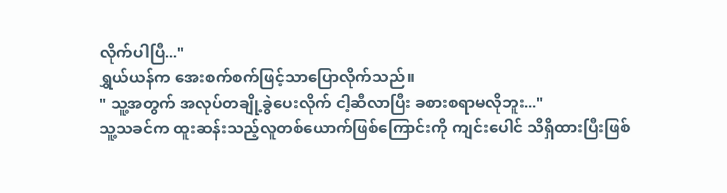လိုက်ပါပြီ..."
ရွှယ်ယန်က အေးစက်စက်ဖြင့်သာပြောလိုက်သည်။
" သူ့အတွက် အလုပ်တချို့ခွဲပေးလိုက် ငါ့ဆီလာပြီး ခစားစရာမလိုဘူး..."
သူ့သခင်က ထူးဆန်းသည့်လူတစ်ယောက်ဖြစ်ကြောင်းကို ကျင်းပေါင် သိရှိထားပြီးဖြစ်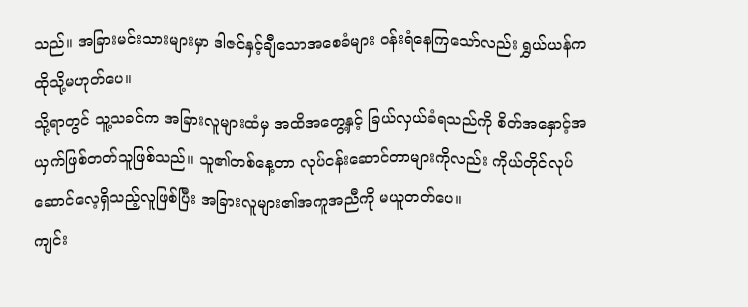သည်။ အခြားမင်းသားများမှာ ဒါဇင်နှင့်ချီသောအစေခံများ ဝန်းရံနေကြသော်လည်း ရွှယ်ယန်က ထိုသို့မဟုတ်ပေ။
သို့ရာတွင် သူ့သခင်က အခြားလူများထံမှ အထိအတွေ့နှင့် ခြယ်လှယ်ခံရသည်ကို စိတ်အနှောင့်အယှက်ဖြစ်တတ်သူဖြစ်သည်။ သူ၏တစ်နေ့တာ လုပ်ငန်းဆောင်တာများကိုလည်း ကိုယ်တိုင်လုပ်ဆောင်လေ့ရှိသည့်လူဖြစ်ပြီး အခြားလူများ၏အကူအညီကို မယူတတ်ပေ။
ကျင်း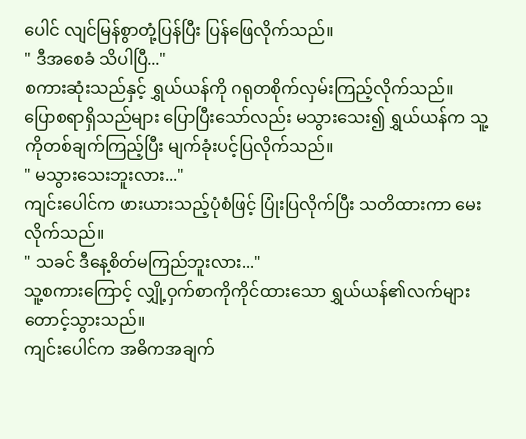ပေါင် လျင်မြန်စွာတုံ့ပြန်ပြီး ပြန်ဖြေလိုက်သည်။
" ဒီအစေခံ သိပါပြီ..."
စကားဆုံးသည်နှင့် ရွှယ်ယန်ကို ဂရုတစိုက်လှမ်းကြည့်လိုက်သည်။
ပြောစရာရှိသည်များ ပြောပြီးသော်လည်း မသွားသေး၍ ရွှယ်ယန်က သူ့ကိုတစ်ချက်ကြည့်ပြီး မျက်ခုံးပင့်ပြလိုက်သည်။
" မသွားသေးဘူးလား..."
ကျင်းပေါင်က ဖားယားသည့်ပုံစံဖြင့် ပြုံးပြလိုက်ပြီး သတိထားကာ မေးလိုက်သည်။
" သခင် ဒီနေ့စိတ်မကြည်ဘူးလား..."
သူ့စကားကြောင့် လျှို့ဝှက်စာကိုကိုင်ထားသော ရွှယ်ယန်၏လက်များ တောင့်သွားသည်။
ကျင်းပေါင်က အဓိကအချက်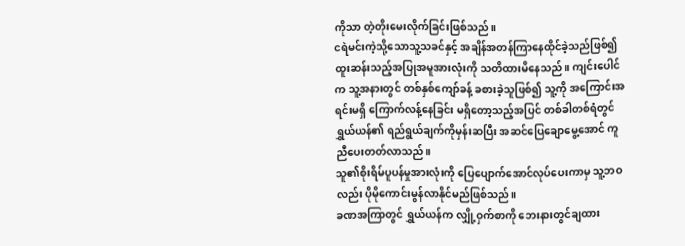ကိုသာ တဲ့တိုးမေးလိုက်ခြင်းဖြစ်သည်။
ငရဲမင်းကဲ့သို့သောသူ့သခင်နှင့် အချိန်အတန်ကြာနေထိုင်ခဲ့သည်ဖြစ်၍ ထူးဆန်းသည့်အပြုအမူအားလုံးကို သတိထားမိနေသည်။ ကျင်းပေါင်က သူ့အနားတွင် တစ်နှစ်ကျော်ခန့် ခစားခဲ့သူဖြစ်၍ သူ့ကို အကြောင်းအရင်းမရှိ ကြောက်လန့်နေခြင်း မရှိတော့သည့်အပြင် တစ်ခါတစ်ရံတွင် ရွှယ်ယန်၏ ရည်ရွယ်ချက်ကိုမှန်းဆပြီး အဆင်ပြေချောမွေ့အောင် ကူညီပေးတတ်လာသည်။
သူ၏စိုးရိမ်ပူပန်မှုအားလုံးကို ပြေပျောက်အောင်လုပ်ပေးကာမှ သူ့ဘဝလည်း ပိုမိုကောင်းမွန်လာနိုင်မည်ဖြစ်သည်။
ခဏအကြာတွင် ရွှယ်ယန်က လျှို့ဝှက်စာကို ဘေးနားတွင်ချထား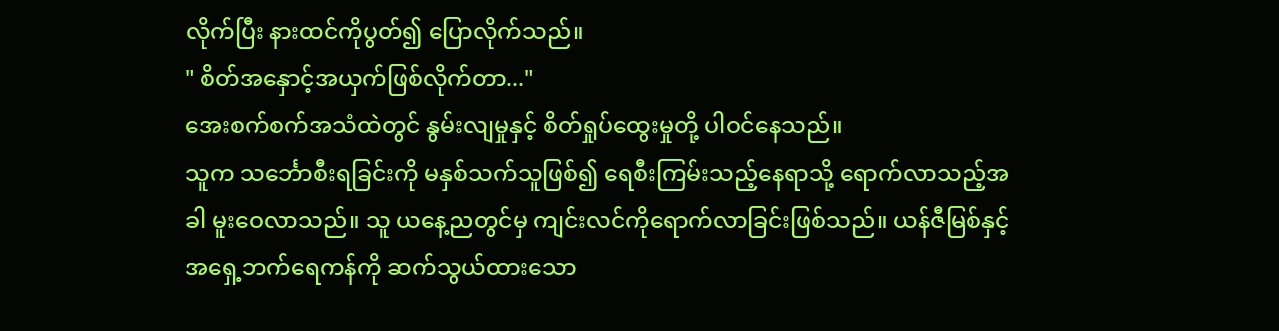လိုက်ပြီး နားထင်ကိုပွတ်၍ ပြောလိုက်သည်။
" စိတ်အနှောင့်အယှက်ဖြစ်လိုက်တာ..."
အေးစက်စက်အသံထဲတွင် နွမ်းလျမှုနှင့် စိတ်ရှုပ်ထွေးမှုတို့ ပါဝင်နေသည်။
သူက သင်္ဘောစီးရခြင်းကို မနှစ်သက်သူဖြစ်၍ ရေစီးကြမ်းသည့်နေရာသို့ ရောက်လာသည့်အခါ မူးဝေလာသည်။ သူ ယနေ့ညတွင်မှ ကျင်းလင်ကိုရောက်လာခြင်းဖြစ်သည်။ ယန်ဇီမြစ်နှင့် အရှေ့ဘက်ရေကန်ကို ဆက်သွယ်ထားသော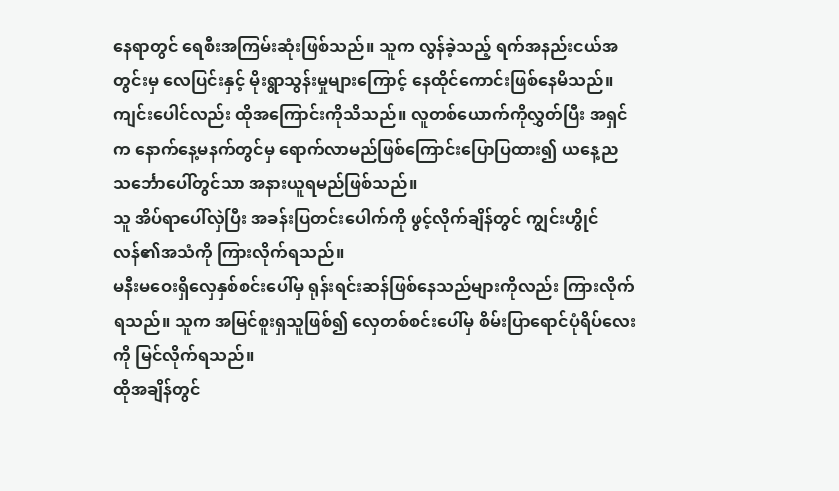နေရာတွင် ရေစီးအကြမ်းဆုံးဖြစ်သည်။ သူက လွန်ခဲ့သည့် ရက်အနည်းငယ်အတွင်းမှ လေပြင်းနှင့် မိုးရွာသွန်းမှုများကြောင့် နေထိုင်ကောင်းဖြစ်နေမိသည်။
ကျင်းပေါင်လည်း ထိုအကြောင်းကိုသိသည်။ လူတစ်ယောက်ကိုလွှတ်ပြီး အရှင်က နောက်နေ့မနက်တွင်မှ ရောက်လာမည်ဖြစ်ကြောင်းပြောပြထား၍ ယနေ့ည သင်္ဘောပေါ်တွင်သာ အနားယူရမည်ဖြစ်သည်။
သူ အိပ်ရာပေါ်လှဲပြီး အခန်းပြတင်းပေါက်ကို ဖွင့်လိုက်ချိန်တွင် ကျွင်းဟွိုင်လန်၏အသံကို ကြားလိုက်ရသည်။
မနီးမဝေးရှိလှေနှစ်စင်းပေါ်မှ ရုန်းရင်းဆန်ဖြစ်နေသည်များကိုလည်း ကြားလိုက်ရသည်။ သူက အမြင်စူးရှသူဖြစ်၍ လှေတစ်စင်းပေါ်မှ စိမ်းပြာရောင်ပုံရိပ်လေးကို မြင်လိုက်ရသည်။
ထိုအချိန်တွင်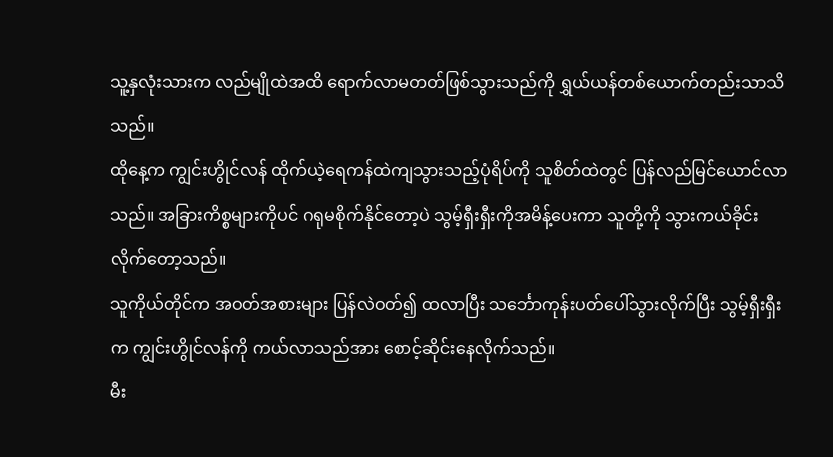သူ့နှလုံးသားက လည်မျိုထဲအထိ ရောက်လာမတတ်ဖြစ်သွားသည်ကို ရွှယ်ယန်တစ်ယောက်တည်းသာသိသည်။
ထိုနေ့က ကျွင်းဟွိုင်လန် ထိုက်ယဲ့ရေကန်ထဲကျသွားသည့်ပုံရိပ်ကို သူစိတ်ထဲတွင် ပြန်လည်မြင်ယောင်လာသည်။ အခြားကိစ္စများကိုပင် ဂရုမစိုက်နိုင်တော့ပဲ သွမ့်ရှီးရှီးကိုအမိန့်ပေးကာ သူတို့ကို သွားကယ်ခိုင်းလိုက်တော့သည်။
သူကိုယ်တိုင်က အဝတ်အစားများ ပြန်လဲဝတ်၍ ထလာပြီး သင်္ဘောကုန်းပတ်ပေါ်သွားလိုက်ပြီး သွမ့်ရှီးရှီးက ကျွင်းဟွိုင်လန်ကို ကယ်လာသည်အား စောင့်ဆိုင်းနေလိုက်သည်။
မီး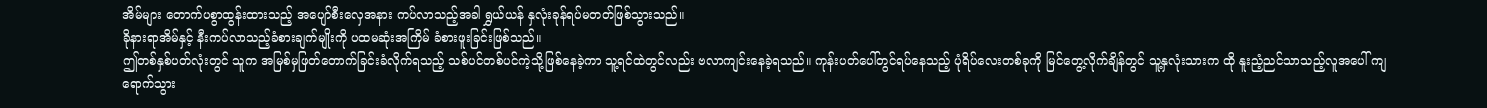အိမ်များ တောက်ပစွာထွန်းထားသည့် အပျော်စီးလှေအနား ကပ်လာသည့်အခါ ရွှယ်ယန် နှလုံးခုန်ရပ်မတတ်ဖြစ်သွားသည်။
ခိုနားရာအိမ်နှင့် နီးကပ်လာသည့်ခံစားချက်မျိုးကို ပထမဆုံးအကြိမ် ခံစားဖူးခြင်းဖြစ်သည်။
ဤတစ်နှစ်ပတ်လုံးတွင် သူက အမြစ်မှဖြတ်တောက်ခြင်းခံလိုက်ရသည့် သစ်ပင်တစ်ပင်ကဲ့သို့ဖြစ်နေခဲ့ကာ သူ့ရင်ထဲတွင်လည်း ဗလာကျင်းနေခဲ့ရသည်။ ကုန်းပတ်ပေါ်တွင်ရပ်နေသည့် ပုံရိပ်လေးတစ်ခုကို မြင်တွေ့လိုက်ချိန်တွင် သူ့နှလုံးသားက ထို နူးညံ့ညင်သာသည့်လူအပေါ် ကျရောက်သွား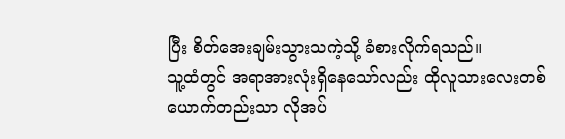ပြီး စိတ်အေးချမ်းသွားသကဲ့သို့ ခံစားလိုက်ရသည်။
သူ့ထံတွင် အရာအားလုံးရှိနေသော်လည်း ထိုလူသားလေးတစ်ယောက်တည်းသာ လိုအပ်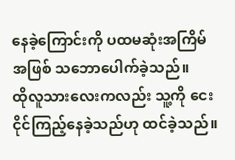နေခဲ့ကြောင်းကို ပထမဆုံးအကြိမ်အဖြစ် သဘောပေါက်ခဲ့သည်။
ထိုလူသားလေးကလည်း သူ့ကို ငေးငိုင်ကြည့်နေခဲ့သည်ဟု ထင်ခဲ့သည်။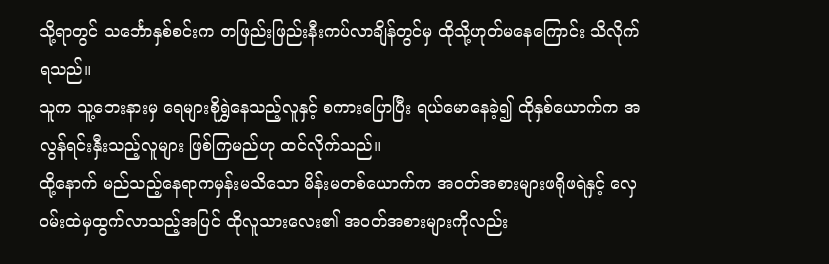သို့ရာတွင် သင်္ဘောနှစ်စင်းက တဖြည်းဖြည်းနီးကပ်လာချိန်တွင်မှ ထိုသို့ဟုတ်မနေကြောင်း သိလိုက်ရသည်။
သူက သူ့ဘေးနားမှ ရေများစိုရွှဲနေသည့်လူနှင့် စကားပြောပြီး ရယ်မောနေခဲ့၍ ထိုနှစ်ယောက်က အလွန်ရင်းနှီးသည့်လူများ ဖြစ်ကြမည်ဟု ထင်လိုက်သည်။
ထို့နောက် မည်သည့်နေရာကမှန်းမသိသော မိန်းမတစ်ယောက်က အဝတ်အစားများဖရိုဖရဲနှင့် လှေဝမ်းထဲမှထွက်လာသည့်အပြင် ထိုလူသားလေး၏ အဝတ်အစားများကိုလည်း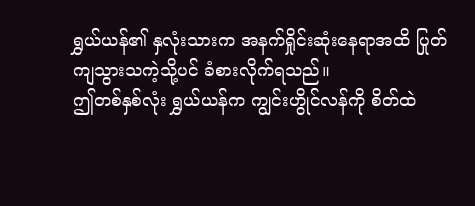ရွှယ်ယန်၏ နှလုံးသားက အနက်ရှိုင်းဆုံးနေရာအထိ ပြုတ်ကျသွားသကဲ့သို့ပင် ခံစားလိုက်ရသည်။
ဤတစ်နှစ်လုံး ရွှယ်ယန်က ကျွင်းဟွိုင်လန်ကို စိတ်ထဲ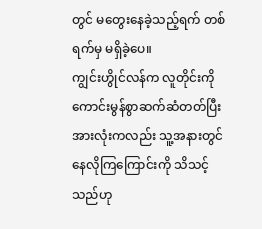တွင် မတွေးနေခဲ့သည့်ရက် တစ်ရက်မှ မရှိခဲ့ပေ။
ကျွင်းဟွိုင်လန်က လူတိုင်းကို ကောင်းမွန်စွာဆက်ဆံတတ်ပြီး အားလုံးကလည်း သူ့အနားတွင် နေလိုကြကြောင်းကို သိသင့်သည်ဟု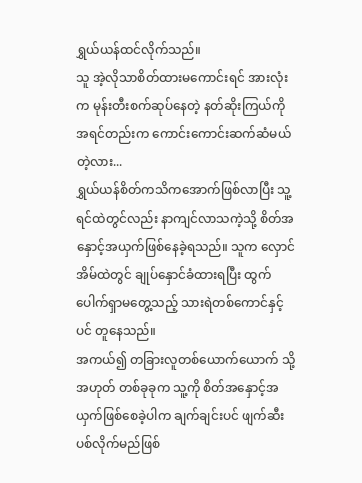ရွှယ်ယန်ထင်လိုက်သည်။
သူ အဲ့လိုသာစိတ်ထားမကောင်းရင် အားလုံးက မုန်းတီးစက်ဆုပ်နေတဲ့ နတ်ဆိုးကြယ်ကို အရင်တည်းက ကောင်းကောင်းဆက်ဆံမယ်တဲ့လား...
ရွှယ်ယန်စိတ်ကသိကအောက်ဖြစ်လာပြီး သူ့ရင်ထဲတွင်လည်း နာကျင်လာသကဲ့သို့ စိတ်အနှောင့်အယှက်ဖြစ်နေခဲ့ရသည်။ သူက လှောင်အိမ်ထဲတွင် ချုပ်နှောင်ခံထားရပြီး ထွက်ပေါက်ရှာမတွေ့သည့် သားရဲတစ်ကောင်နှင့်ပင် တူနေသည်။
အကယ်၍ တခြားလူတစ်ယောက်ယောက် သို့အဟုတ် တစ်ခုခုက သူ့ကို စိတ်အနှောင့်အယှက်ဖြစ်စေခဲ့ပါက ချက်ချင်းပင် ဖျက်ဆီးပစ်လိုက်မည်ဖြစ်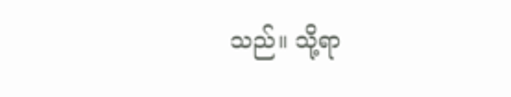သည်။ သို့ရာ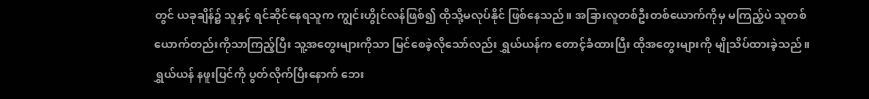တွင် ယခုချိန်၌ သူနှင့် ရင်ဆိုင်နေရသူက ကျွင်းဟွိုင်လန်ဖြစ်၍ ထိုသို့မလုပ်နိုင် ဖြစ်နေသည်။ အခြားလူတစ်ဦးတစ်ယောက်ကိုမှ မကြည့်ပဲ သူတစ်ယောက်တည်းကိုသာကြည့်ပြီး သူ့အတွေးများကိုသာ မြင်စေခဲ့လိုသော်လည်း ရွှယ်ယန်က တောင့်ခံထားပြီး ထိုအတွေးများကို မျိုသိပ်ထားခဲ့သည်။
ရွှယ်ယန် နဖူးပြင်ကို ပွတ်လိုက်ပြီးနောက် ဘေး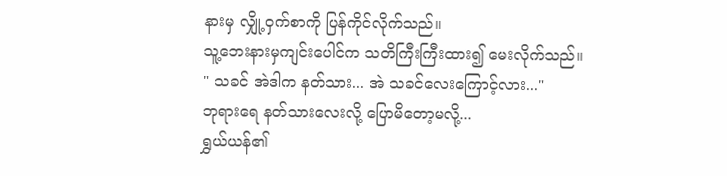နားမှ လျှို့ဝှက်စာကို ပြန်ကိုင်လိုက်သည်။
သူ့ဘေးနားမှကျင်းပေါင်က သတိကြီးကြီးထား၍ မေးလိုက်သည်။
" သခင် အဲဒါက နတ်သား... အဲ သခင်လေးကြောင့်လား..."
ဘုရားရေ နတ်သားလေးလို့ ပြောမိတော့မလို့...
ရွှယ်ယန်၏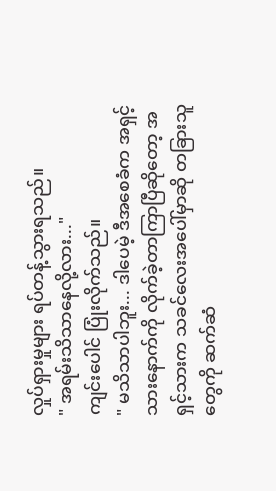လှုပ်ရှားမှုများ ရပ်တန့်သွားရသည်။
" အရမ်းသိသာနေလို့လား..."
ကျင်းပေါင် ပြုံးလိုက်သည်။
" မသိသာပါဘူး... ဒါပေမဲ့ ဒီအစေခံက အရှင့်သားနောက်ကို လိုက်ခဲ့တာကြာပြီဆိုတော့ အရှင့်သားက သခင်လေးအပေါ်မှာဆို တခြားသူတွေကို ဆက်ဆံ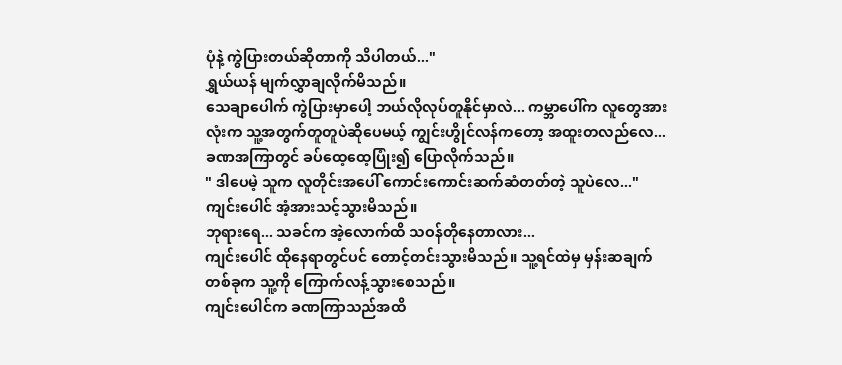ပုံနဲ့ ကွဲပြားတယ်ဆိုတာကို သိပါတယ်..."
ရွှယ်ယန် မျက်လွှာချလိုက်မိသည်။
သေချာပေါက် ကွဲပြားမှာပေါ့ ဘယ်လိုလုပ်တူနိုင်မှာလဲ... ကမ္ဘာပေါ်က လူတွေအားလုံးက သူ့အတွက်တူတူပဲဆိုပေမယ့် ကျွင်းဟွိုင်လန်ကတော့ အထူးတလည်လေ...
ခဏအကြာတွင် ခပ်ထေ့ထေ့ပြုံး၍ ပြောလိုက်သည်။
" ဒါပေမဲ့ သူက လူတိုင်းအပေါ် ကောင်းကောင်းဆက်ဆံတတ်တဲ့ သူပဲလေ..."
ကျင်းပေါင် အံ့အားသင့်သွားမိသည်။
ဘုရားရေ... သခင်က အဲ့လောက်ထိ သဝန်တိုနေတာလား...
ကျင်းပေါင် ထိုနေရာတွင်ပင် တောင့်တင်းသွားမိသည်။ သူ့ရင်ထဲမှ မှန်းဆချက်တစ်ခုက သူ့ကို ကြောက်လန့်သွားစေသည်။
ကျင်းပေါင်က ခဏကြာသည်အထိ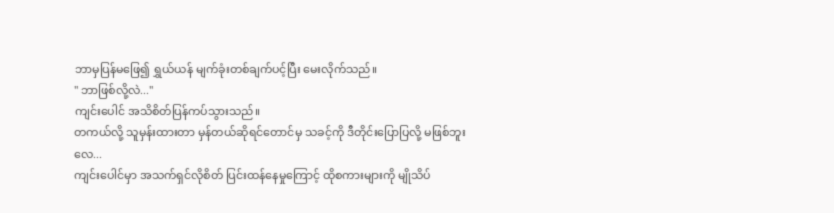ဘာမှပြန်မဖြေ၍ ရွှယ်ယန် မျက်ခုံးတစ်ချက်ပင့်ပြီး မေးလိုက်သည်။
" ဘာဖြစ်လို့လဲ..."
ကျင်းပေါင် အသိစိတ်ပြန်ကပ်သွားသည်။
တကယ်လို့ သူမှန်းထားတာ မှန်တယ်ဆိုရင်တောင်မှ သခင့်ကို ဒီတိုင်းပြောပြလို့ မဖြစ်ဘူးလေ...
ကျင်းပေါင်မှာ အသက်ရှင်လိုစိတ် ပြင်းထန်နေမှုကြောင့် ထိုစကားများကို မျိုသိပ်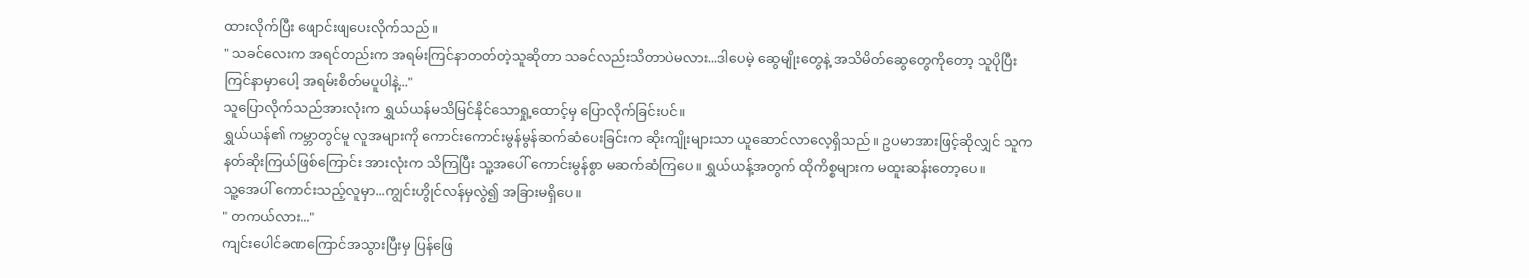ထားလိုက်ပြီး ဖျောင်းဖျပေးလိုက်သည်။
" သခင်လေးက အရင်တည်းက အရမ်းကြင်နာတတ်တဲ့သူဆိုတာ သခင်လည်းသိတာပဲမလား...ဒါပေမဲ့ ဆွေမျိုးတွေနဲ့ အသိမိတ်ဆွေတွေကိုတော့ သူပိုပြီးကြင်နာမှာပေါ့ အရမ်းစိတ်မပူပါနဲ့..."
သူပြောလိုက်သည်အားလုံးက ရွှယ်ယန်မသိမြင်နိုင်သောရှု့ထောင့်မှ ပြောလိုက်ခြင်းပင်။
ရွှယ်ယန်၏ ကမ္ဘာတွင်မူ လူအများကို ကောင်းကောင်းမွန်မွန်ဆက်ဆံပေးခြင်းက ဆိုးကျိုးများသာ ယူဆောင်လာလေ့ရှိသည်။ ဥပမာအားဖြင့်ဆိုလျှင် သူက နတ်ဆိုးကြယ်ဖြစ်ကြောင်း အားလုံးက သိကြပြီး သူ့အပေါ် ကောင်းမွန်စွာ မဆက်ဆံကြပေ။ ရွှယ်ယန့်အတွက် ထိုကိစ္စများက မထူးဆန်းတော့ပေ။
သူ့အေပါ် ကောင်းသည့်လူမှာ...ကျွင်းဟွိုင်လန်မှလွဲ၍ အခြားမရှိပေ။
" တကယ်လား..."
ကျင်းပေါင်ခဏကြောင်အသွားပြီးမှ ပြန်ဖြေ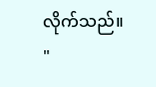လိုက်သည်။
"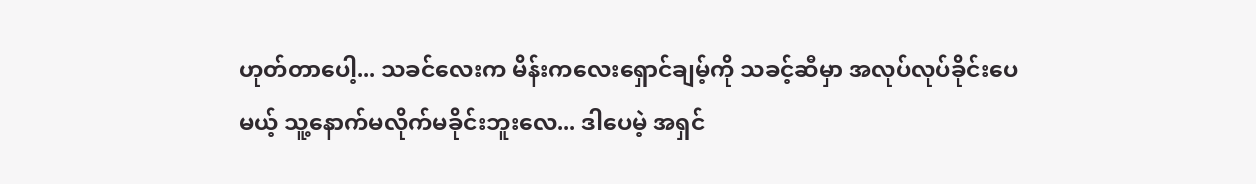ဟုတ်တာပေါ့... သခင်လေးက မိန်းကလေးရှောင်ချမ့်ကို သခင့်ဆီမှာ အလုပ်လုပ်ခိုင်းပေမယ့် သူ့နောက်မလိုက်မခိုင်းဘူးလေ... ဒါပေမဲ့ အရှင်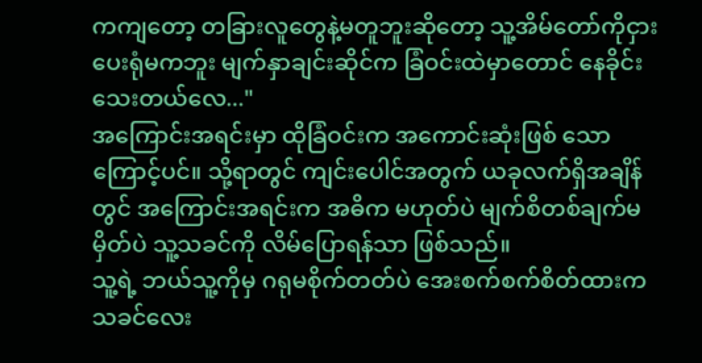ကကျတော့ တခြားလူတွေနဲ့မတူဘူးဆိုတော့ သူ့အိမ်တော်ကိုငှားပေးရုံမကဘူး မျက်နှာချင်းဆိုင်က ခြံဝင်းထဲမှာတောင် နေခိုင်းသေးတယ်လေ..."
အကြောင်းအရင်းမှာ ထိုခြံဝင်းက အကောင်းဆုံးဖြစ် သောကြောင့်ပင်။ သို့ရာတွင် ကျင်းပေါင်အတွက် ယခုလက်ရှိအချိန်တွင် အကြောင်းအရင်းက အဓိက မဟုတ်ပဲ မျက်စိတစ်ချက်မမှိတ်ပဲ သူ့သခင်ကို လိမ်ပြောရန်သာ ဖြစ်သည်။
သူ့ရဲ့ ဘယ်သူ့ကိုမှ ဂရုမစိုက်တတ်ပဲ အေးစက်စက်စိတ်ထားက သခင်လေး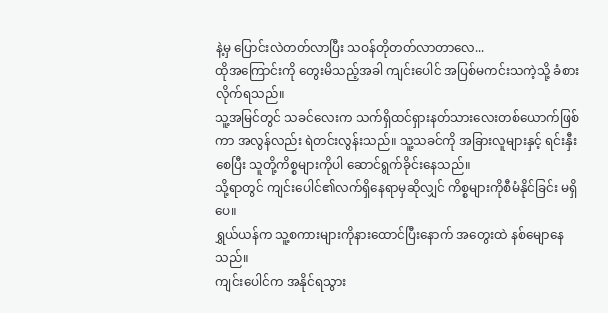နဲ့မှ ပြောင်းလဲတတ်လာပြီး သဝန်တိုတတ်လာတာလေ...
ထိုအကြောင်းကို တွေးမိသည့်အခါ ကျင်းပေါင် အပြစ်မကင်းသကဲ့သို့ ခံစားလိုက်ရသည်။
သူ့အမြင်တွင် သခင်လေးက သက်ရှိထင်ရှားနတ်သားလေးတစ်ယောက်ဖြစ်ကာ အလွန်လည်း ရဲတင်းလွန်းသည်။ သူ့သခင်ကို အခြားလူများနှင့် ရင်းနှီးစေပြီး သူတို့ကိစ္စများကိုပါ ဆောင်ရွက်ခိုင်းနေသည်။
သို့ရာတွင် ကျင်းပေါင်၏လက်ရှိနေရာမှဆိုလျှင် ကိစ္စများကိုစီမံနိုင်ခြင်း မရှိပေ။
ရွှယ်ယန်က သူ့စကားများကိုနားထောင်ပြီးနောက် အတွေးထဲ နစ်မျောနေသည်။
ကျင်းပေါင်က အနိုင်ရသွား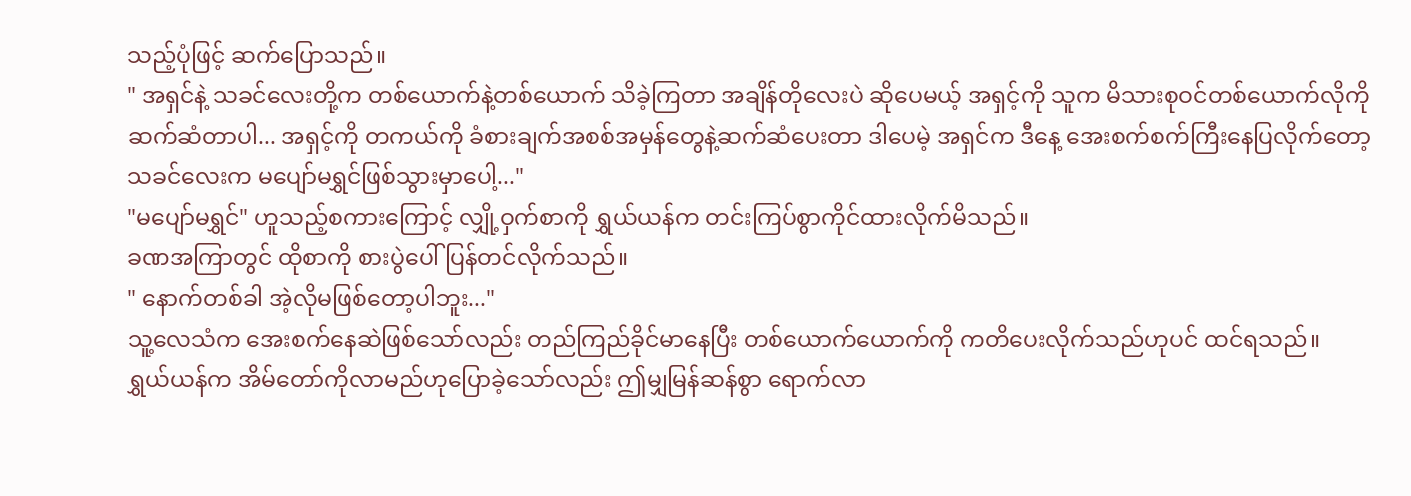သည့်ပုံဖြင့် ဆက်ပြောသည်။
" အရှင်နဲ့ သခင်လေးတို့က တစ်ယောက်နဲ့တစ်ယောက် သိခဲ့ကြတာ အချိန်တိုလေးပဲ ဆိုပေမယ့် အရှင့်ကို သူက မိသားစုဝင်တစ်ယောက်လိုကို ဆက်ဆံတာပါ... အရှင့်ကို တကယ်ကို ခံစားချက်အစစ်အမှန်တွေနဲ့ဆက်ဆံပေးတာ ဒါပေမဲ့ အရှင်က ဒီနေ့ အေးစက်စက်ကြီးနေပြလိုက်တော့ သခင်လေးက မပျော်မရွှင်ဖြစ်သွားမှာပေါ့..."
"မပျော်မရွှင်" ဟူသည့်စကားကြောင့် လျှို့ဝှက်စာကို ရွှယ်ယန်က တင်းကြပ်စွာကိုင်ထားလိုက်မိသည်။
ခဏအကြာတွင် ထိုစာကို စားပွဲပေါ် ပြန်တင်လိုက်သည်။
" နောက်တစ်ခါ အဲ့လိုမဖြစ်တော့ပါဘူး..."
သူ့လေသံက အေးစက်နေဆဲဖြစ်သော်လည်း တည်ကြည်ခိုင်မာနေပြီး တစ်ယောက်ယောက်ကို ကတိပေးလိုက်သည်ဟုပင် ထင်ရသည်။
ရွှယ်ယန်က အိမ်တော်ကိုလာမည်ဟုပြောခဲ့သော်လည်း ဤမျှမြန်ဆန်စွာ ရောက်လာ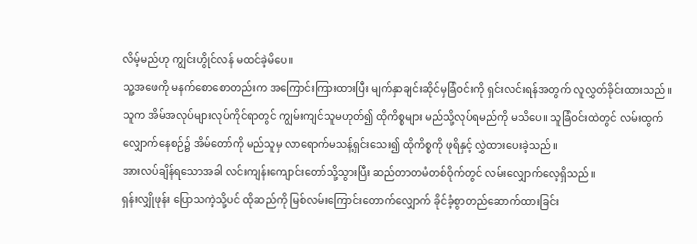လိမ့်မည်ဟု ကျွင်းဟွိုင်လန် မထင်ခဲ့မိပေ။
သူ့အဖေကို မနက်စောစောတည်းက အကြောင်းကြားထားပြီး မျက်နှာချင်းဆိုင်မှခြံဝင်းကို ရှင်းလင်းရန်အတွက် လူလွှတ်ခိုင်းထားသည်။ သူက အိမ်အလုပ်များလုပ်ကိုင်ရာတွင် ကျွမ်းကျင်သူမဟုတ်၍ ထိုကိစ္စများ မည်သို့လုပ်ရမည်ကို မသိပေ။ သူခြံဝင်းထဲတွင် လမ်းထွက်လျှောက်နေစဉ်၌ အိမ်တော်ကို မည်သူမှ လာရောက်မသန့်ရှင်းသေး၍ ထိုကိစ္စကို ဖုရိနှင့် လွှဲထားပေးခဲ့သည်။
အားလပ်ချိန်ရသောအခါ လင်းကျန်းကျောင်းတော်သို့သွားပြီး ဆည်တာတမံတစ်ဝိုက်တွင် လမ်းလျှောက်လေ့ရှိသည်။
ရှန်းလျှိုဖုန်း ပြောသကဲ့သို့ပင် ထိုဆည်ကို မြစ်လမ်းကြောင်းတောက်လျှောက် ခိုင်ခံ့စွာတည်ဆောက်ထားခြင်း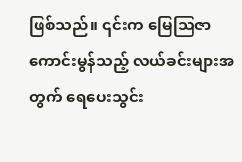ဖြစ်သည်။ ၎င်းက မြေဩဇာကောင်းမွန်သည့် လယ်ခင်းများအတွက် ရေပေးသွင်း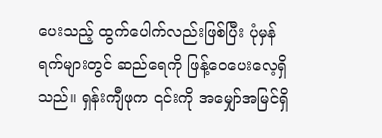ပေးသည့် ထွက်ပေါက်လည်းဖြစ်ပြီး ပုံမှန်ရက်များတွင် ဆည်ရေကို ဖြန့်ဝေပေးလေ့ရှိသည်။ ရှန်းကျီဖုက ၎င်းကို အမျှော်အမြင်ရှိ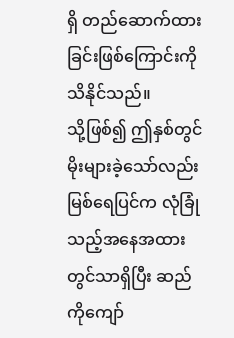ရှိ တည်ဆောက်ထားခြင်းဖြစ်ကြောင်းကို သိနိုင်သည်။
သို့ဖြစ်၍ ဤနှစ်တွင် မိုးများခဲ့သော်လည်း မြစ်ရေပြင်က လုံခြုံသည့်အနေအထားတွင်သာရှိပြီး ဆည်ကိုကျော်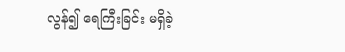လွန်၍ ရေကြီးခြင်း မရှိခဲ့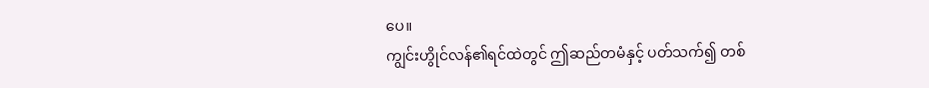ပေ။
ကျွင်းဟွိုင်လန်၏ရင်ထဲတွင် ဤဆည်တမံနှင့် ပတ်သက်၍ တစ်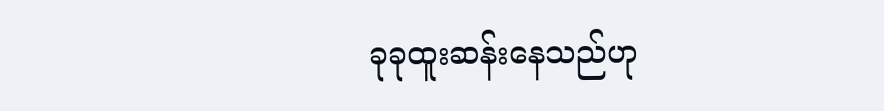ခုခုထူးဆန်းနေသည်ဟု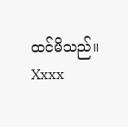ထင်မိသည်။
Xxxx